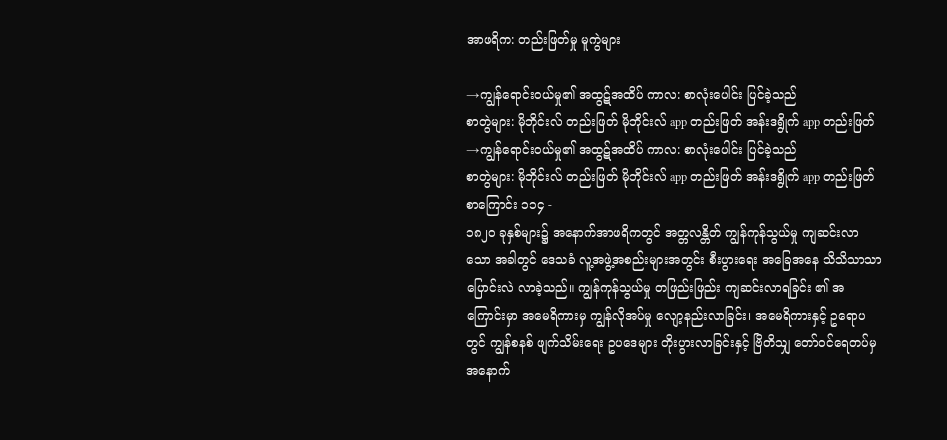အာဖရိက: တည်းဖြတ်မှု မူကွဲများ

→ကျွန်ရောင်းဝယ်မှု၏ အထွဋ်အထိပ် ကာလ: စာလုံးပေါင်း ပြင်ခဲ့သည်
စာတွဲများ: မိုဘိုင်းလ် တည်းဖြတ် မိုဘိုင်းလ် app တည်းဖြတ် အန်းဒရွိုက် app တည်းဖြတ်
→ကျွန်ရောင်းဝယ်မှု၏ အထွဋ်အထိပ် ကာလ: စာလုံးပေါင်း ပြင်ခဲ့သည်
စာတွဲများ: မိုဘိုင်းလ် တည်းဖြတ် မိုဘိုင်းလ် app တည်းဖြတ် အန်းဒရွိုက် app တည်းဖြတ်
စာကြောင်း ၁၁၄ -
၁၈၂၀ ခုနှစ်များ၌ အနောက်အာဖရိကတွင် အတ္တလန္တိတ် ကျွန်ကုန်သွယ်မှု ကျဆင်းလာသော အခါတွင် ဒေသခံ လူ့အဖွဲ့အစည်းများအတွင်း စီးပွားရေး အခြေအနေ သိသိသာသာ ပြောင်းလဲ လာခဲ့သည်။ ကျွန်ကုန်သွယ်မှု တဖြည်းဖြည်း ကျဆင်းလာရခြင်း ၏ အကြောင်းမှာ အမေရိကားမှ ကျွန်လိုအပ်မှု လျော့နည်းလာခြင်း၊ အမေရိကားနှင့် ဥရောပတွင် ကျွန်စနစ် ဖျက်သိမ်းရေး ဥပဒေများ တိုးပွားလာခြင်းနှင့် ဗြိတိသျှ တော်ဝင်ရေတပ်မှ အနောက်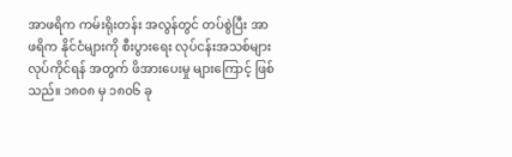အာဖရိက ကမ်းရိုးတန်း အလွန်တွင် တပ်စွဲပြီး အာဖရိက နိုင်ငံများကို စီးပွားရေး လုပ်ငန်းအသစ်များ လုပ်ကိုင်ရန် အတွက် ဖိအားပေးမှု များကြောင့် ဖြစ်သည်။ ၁၈၀၈ မှ ၁၈၀၆ ခု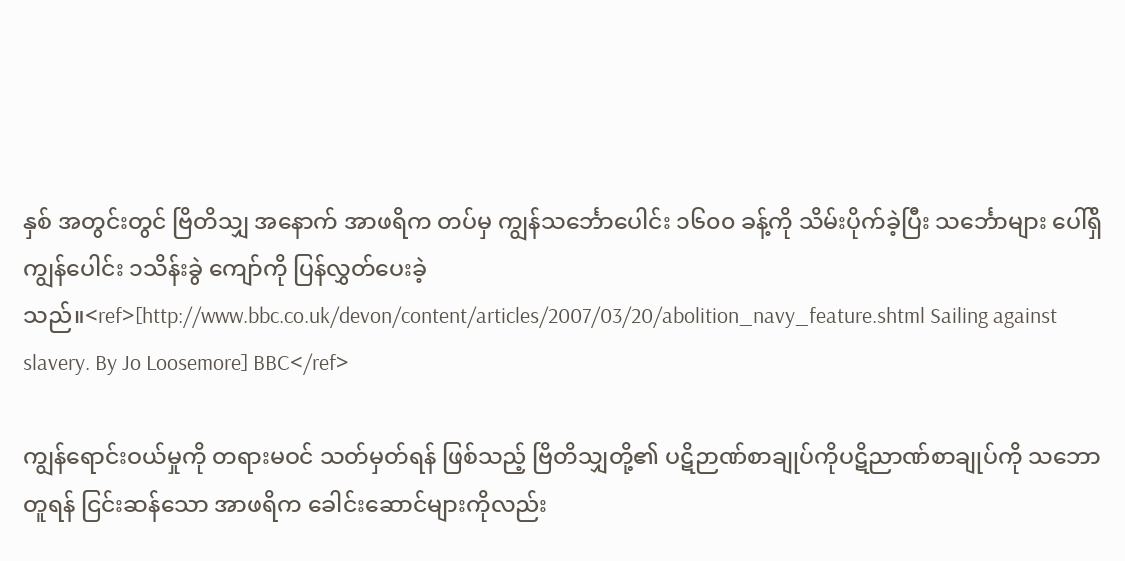နှစ် အတွင်းတွင် ဗြိတိသျှ အနောက် အာဖရိက တပ်မှ ကျွန်သင်္ဘောပေါင်း ၁၆၀၀ ခန့်ကို သိမ်းပိုက်ခဲ့ပြီး သင်္ဘောများ ပေါ်ရှိ ကျွန်ပေါင်း ၁သိန်းခွဲ ကျော်ကို ပြန်လွှတ်ပေးခဲ့သည်။<ref>[http://www.bbc.co.uk/devon/content/articles/2007/03/20/abolition_navy_feature.shtml Sailing against slavery. By Jo Loosemore] BBC</ref>

ကျွန်ရောင်းဝယ်မှုကို တရားမဝင် သတ်မှတ်ရန် ဖြစ်သည့် ဗြိတိသျှတို့၏ ပဋိဉာဏ်စာချုပ်ကိုပဋိညာဏ်စာချုပ်ကို သဘောတူရန် ငြင်းဆန်သော အာဖရိက ခေါင်းဆောင်များကိုလည်း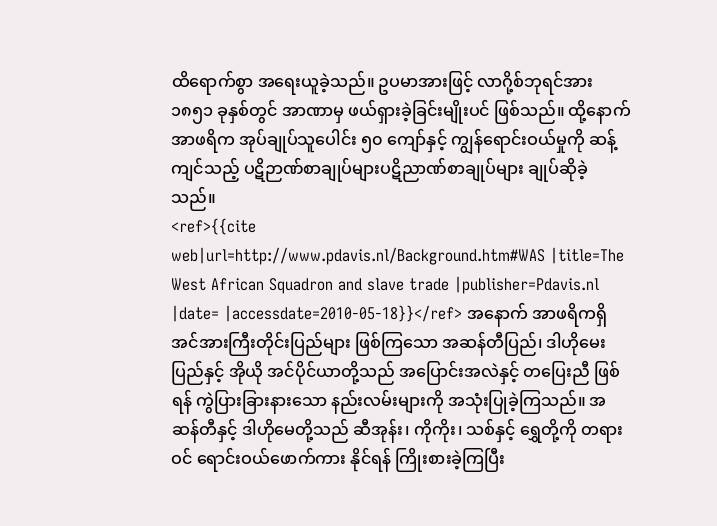ထိရောက်စွာ အရေးယူခဲ့သည်။ ဥပမာအားဖြင့် လာဂို့စ်ဘုရင်အား ၁၈၅၁ ခုနှစ်တွင် အာဏာမှ ဖယ်ရှားခဲ့ခြင်းမျိုးပင် ဖြစ်သည်။ ထို့နောက် အာဖရိက အုပ်ချုပ်သူပေါင်း ၅၀ ကျော်နှင့် ကျွန်ရောင်းဝယ်မှုကို ဆန့်ကျင်သည့် ပဋိဉာဏ်စာချုပ်များပဋိညာဏ်စာချုပ်များ ချုပ်ဆိုခဲ့သည်။
<ref>{{cite web|url=http://www.pdavis.nl/Background.htm#WAS |title=The West African Squadron and slave trade |publisher=Pdavis.nl |date= |accessdate=2010-05-18}}</ref> အနောက် အာဖရိကရှိ အင်အားကြီးတိုင်းပြည်များ ဖြစ်ကြသော အဆန်တီပြည်၊ ဒါဟိုမေးပြည်နှင့် အိုယို အင်ပိုင်ယာတို့သည် အပြောင်းအလဲနှင့် တပြေးညီ ဖြစ်ရန် ကွဲပြားခြားနားသော နည်းလမ်းများကို အသုံးပြုခဲ့ကြသည်။ အဆန်တီနှင့် ဒါဟိုမေတို့သည် ဆီအုန်း၊ ကိုကိုး၊ သစ်နှင့် ရွှေတို့ကို တရားဝင် ရောင်းဝယ်ဖောက်ကား နိုင်ရန် ကြိုးစားခဲ့ကြပြီး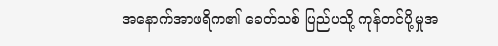အနောက်အာဖရိက၏ ခေတ်သစ် ပြည်ပသို့ ကုန်တင်ပို့မှုအ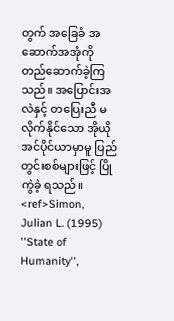တွက် အခြေခံ အဆောက်အအုံကို တည်ဆောက်ခဲ့ကြသည်။ အပြောင်းအလဲနှင့် တပြေးညီ မလိုက်နိုင်သော အိုယိုအင်ပိုင်ယာမှာမူ ပြည်တွင်းစစ်များဖြင့် ပြိုကွဲခဲ့ ရသည်။ <ref>Simon, Julian L. (1995) ''State of Humanity'',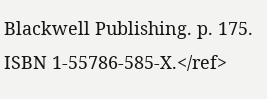Blackwell Publishing. p. 175. ISBN 1-55786-585-X.</ref>